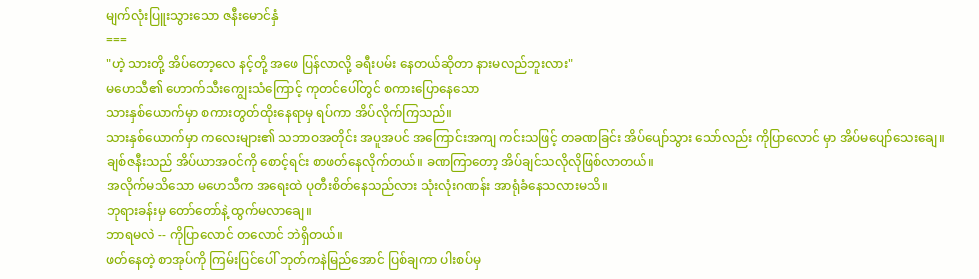မျက်လုံးပြူးသွားသော ဇနီးမောင်နှံ
===
"ဟဲ့ သားတို့ အိပ်တော့လေ နင့်တို့ အဖေ ပြန်လာလို့ ခရီးပမ်း နေတယ်ဆိုတာ နားမလည်ဘူးလား"
မဟေသီ၏ ဟောက်သီးကျွေးသံကြောင့် ကုတင်ပေါ်တွင် စကားပြောနေသော
သားနှစ်ယောက်မှာ စကားတွတ်ထိုးနေရာမှ ရပ်ကာ အိပ်လိုက်ကြသည်။
သားနှစ်ယောက်မှာ ကလေးများ၏ သဘာဝအတိုင်း အပူအပင် အကြောင်းအကျ ကင်းသဖြင့် တခဏခြင်း အိပ်ပျော်သွား သော်လည်း ကိုပြာလောင် မှာ အိပ်မပျော်သေးချေ။
ချစ်ဇနီးသည် အိပ်ယာအဝင်ကို စောင့်ရင်း စာဖတ်နေလိုက်တယ်။ ခဏကြာတော့ အိပ်ချင်သလိုလိုဖြစ်လာတယ်။
အလိုက်မသိသော မဟေသီက အရေးထဲ ပုတီးစိတ်နေသည်လား သုံးလုံးဂဏန်း အာရုံခံနေသလားမသိ။
ဘုရားခန်းမှ တော်တော်နဲ့ ထွက်မလာချေ။
ဘာရမလဲ -- ကိုပြာလောင် တလောင် ဘဲရှိတယ်။
ဖတ်နေတဲ့ စာအုပ်ကို ကြမ်းပြင်ပေါ် ဘုတ်ကနဲမြည်အောင် ပြစ်ချကာ ပါးစပ်မှ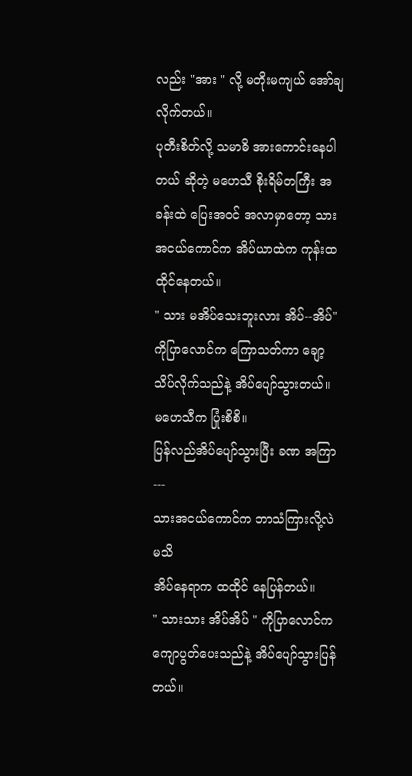လည်း "အား " လို့ မတိုးမကျယ် အော်ချ လိုက်တယ်။
ပုတီးစိတ်လို့ သမာဓိ အားကောင်းနေပါတယ် ဆိုတဲ့ မဟေသီ စိုးရိမ်တကြီး အခန်းထဲ ပြေးအဝင် အလာမှာတော့ သားအငယ်ကောင်က အိပ်ယာထဲက ကုန်းထ ထိုင်နေတယ်။
" သား မအိပ်သေးဘူးလား အိပ်--အိပ်"
ကိုပြာလောင်က ကြောသတ်ကာ ချော့သိပ်လိုက်သည်နဲ့ အိပ်ပျော်သွားတယ်။
မဟေသီက ပြုံးစိစိ။
ပြန်လည်အိပ်ပျော်သွားပြီး ခဏ အကြာ ---
သားအငယ်ကောင်က ဘာသံကြားလို့လဲ မသိ
အိပ်နေရာက ထထိုင် နေပြန်တယ်။
" သားသား အိပ်အိပ် " ကိုပြာလောင်က ကျောပွတ်ပေးသည်နဲ့ အိပ်ပျော်သွားပြန်တယ်။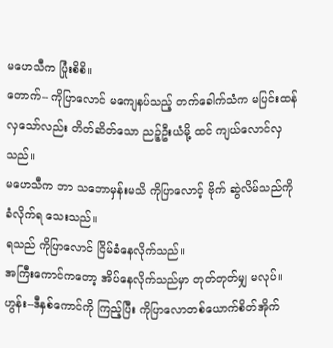မဟေသီက ပြုံးစိစိ။
တောက်-- ကိုပြာလောင် မကျေနပ်သည့် တက်ခေါက်သံက မပြင်းထန်လှသော်လည်း တိတ်ဆိတ်သော ညဉ့်ဦးယံမို့ ထင် ကျယ်လောင်လှသည်။
မဟေသီက ဘာ သဘောမှန်းမသိ ကိုပြာလောင့် ဗိုက် ဆွဲလိမ်သည်ကို ခံလိုက်ရ သေးသည်။
ရသည် ကိုပြာလောင် ငြိမ်ခံနေလိုက်သည်။
အကြီးကောင်ကတော့ အိပ်နေလိုက်သည်မှာ တုတ်တုတ်မျှ မလုပ်။
ဟွန်း--ဒီနှစ်ကောင်ကို ကြည့်ပြီး ကိုပြာလောတစ်ယောက်စိတ်အိုက်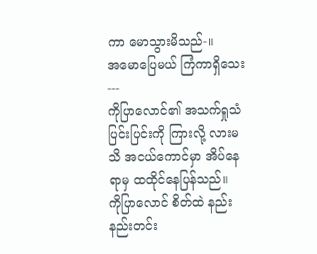ကာ မောသွားမိသည်-။
အမောပြေမယ် ကြံကာရှိသေး---
ကိုပြာလောင်၏ အသက်ရှုသံပြင်းပြင်းကို ကြားလို့ လားမသိ အငယ်ကောင်မှာ အိပ်နေရာမှ ထထိုင်နေပြန်သည်။
ကိုပြာလောင် စိတ်ထဲ နည်းနည်းတင်း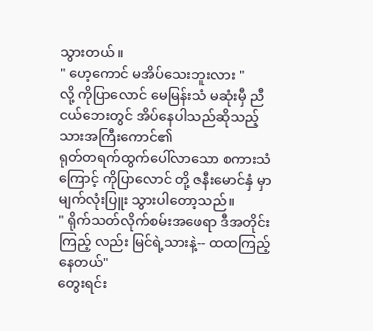သွားတယ်။
" ဟေ့ကောင် မအိပ်သေးဘူးလား "
လို့ ကိုပြာလောင် မေမြန်းသံ မဆုံးမှီ ညီငယ်ဘေးတွင် အိပ်နေပါသည်ဆိုသည့် သားအကြီးကောင်၏
ရုတ်တရက်ထွက်ပေါ်လာသော စကားသံကြောင့် ကိုပြာလောင် တို့ ဇနီးမောင်နှံ မှာ မျက်လုံးပြူး သွားပါတော့သည်။
" ရိုက်သတ်လိုက်စမ်းအဖေရာ ဒီအတိုင်းကြည့် လည်း မြင်ရဲ့သားနဲ့-- ထထကြည့်နေတယ်"
တွေးရင်း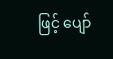ဖြင့် ပျော်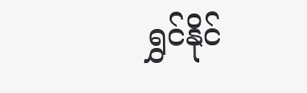ရွှင်နိုင်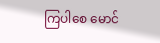ကြပါစေ မောင်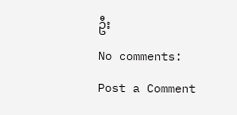ဦး
No comments:
Post a Comment